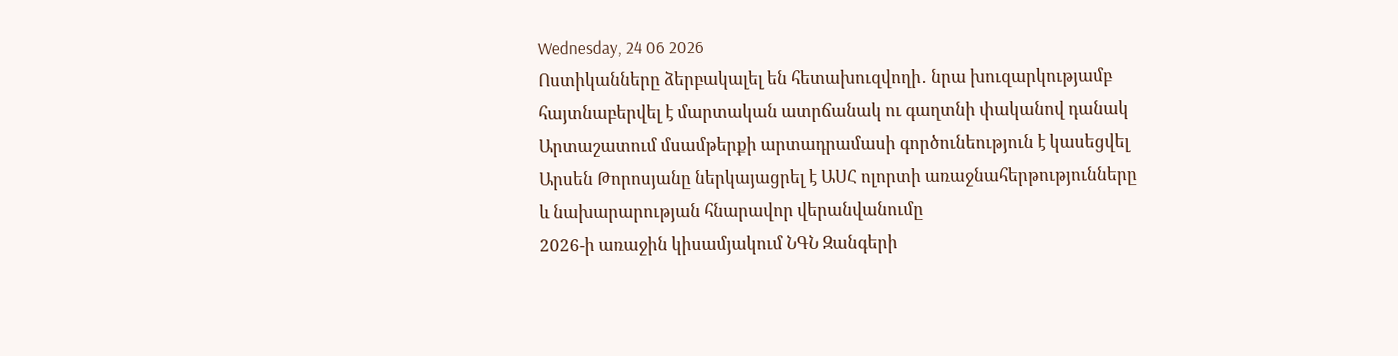Wednesday, 24 06 2026
Ոստիկանները ձերբակալել են հետախուզվողի․ նրա խուզարկությամբ հայտնաբերվել է մարտական ատրճանակ ու գաղտնի փականով դանակ
Արտաշատում մսամթերքի արտադրամասի գործունեություն է կասեցվել
Արսեն Թորոսյանը ներկայացրել է ԱՍՀ ոլորտի առաջնահերթությունները և նախարարության հնարավոր վերանվանումը
2026-ի առաջին կիսամյակում ՆԳՆ Զանգերի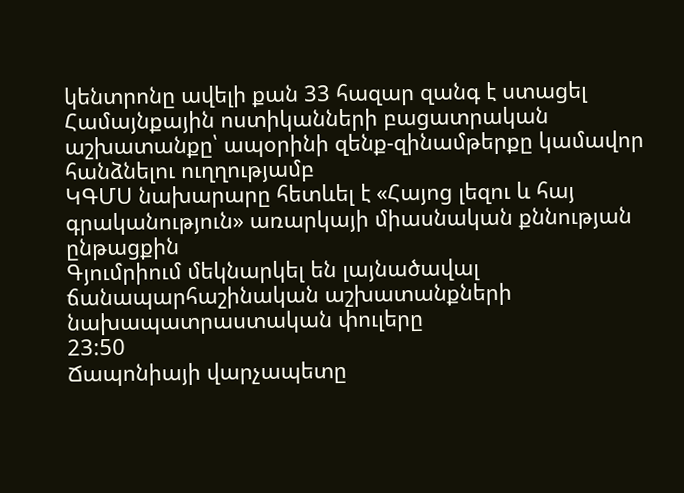կենտրոնը ավելի քան 33 հազար զանգ է ստացել
Համայնքային ոստիկանների բացատրական աշխատանքը՝ ապօրինի զենք-զինամթերքը կամավոր հանձնելու ուղղությամբ
ԿԳՄՍ նախարարը հետևել է «Հայոց լեզու և հայ գրականություն» առարկայի միասնական քննության ընթացքին
Գյումրիում մեկնարկել են լայնածավալ ճանապարհաշինական աշխատանքների նախապատրաստական փուլերը
23:50
Ճապոնիայի վարչապետը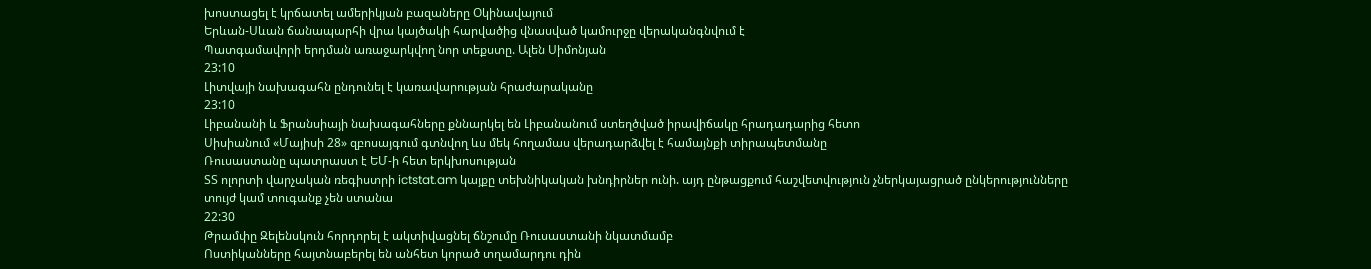խոստացել է կրճատել ամերիկյան բազաները Օկինավայում
Երևան-Սևան ճանապարհի վրա կայծակի հարվածից վնասված կամուրջը վերականգնվում է
Պատգամավորի երդման առաջարկվող նոր տեքստը. Ալեն Սիմոնյան
23:10
Լիտվայի նախագահն ընդունել է կառավարության հրաժարականը
23:10
Լիբանանի և Ֆրանսիայի նախագահները քննարկել են Լիբանանում ստեղծված իրավիճակը հրադադարից հետո
Սիսիանում «Մայիսի 28» զբոսայգում գտնվող ևս մեկ հողամաս վերադարձվել է համայնքի տիրապետմանը
Ռուսաստանը պատրաստ է ԵՄ-ի հետ երկխոսության
ՏՏ ոլորտի վարչական ռեգիստրի ictstat.am կայքը տեխնիկական խնդիրներ ունի. այդ ընթացքում հաշվետվություն չներկայացրած ընկերությունները տույժ կամ տուգանք չեն ստանա
22:30
Թրամփը Զելենսկուն հորդորել է ակտիվացնել ճնշումը Ռուսաստանի նկատմամբ
Ոստիկանները հայտնաբերել են անհետ կորած տղամարդու դին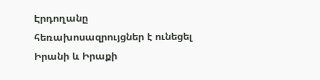Էրդողանը հեռախոսազրույցներ է ունեցել Իրանի և Իրաքի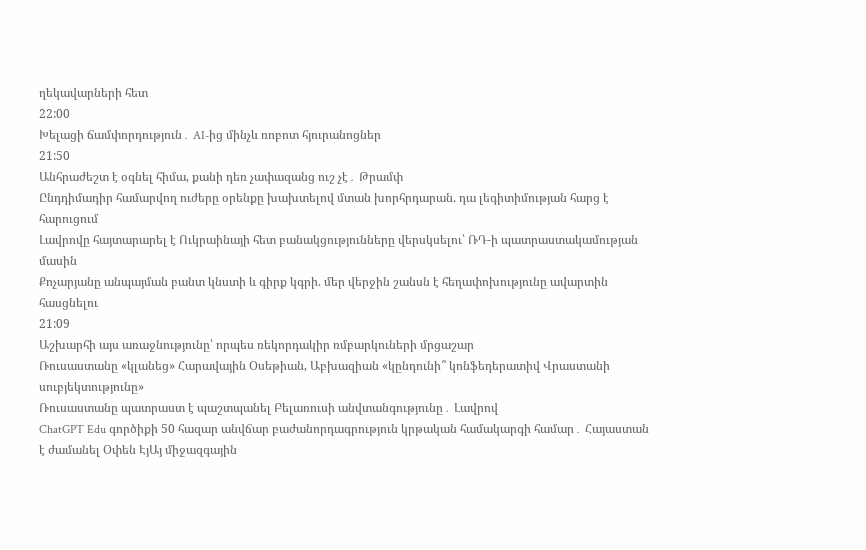ղեկավարների հետ
22:00
Խելացի ճամփորդություն․ AI-ից մինչև ռոբոտ հյուրանոցներ
21:50
Անհրաժեշտ է օգնել հիմա, քանի դեռ չափազանց ուշ չէ․ Թրամփ
Ընդդիմադիր համարվող ուժերը օրենքը խախտելով մտան խորհրդարան. դա լեգիտիմության հարց է հարուցում
Լավրովը հայտարարել է Ուկրաինայի հետ բանակցությունները վերսկսելու՝ ՌԴ-ի պատրաստակամության մասին
Քոչարյանը անպայման բանտ կնստի և գիրք կգրի. մեր վերջին շանսն է հեղափոխությունը ավարտին հասցնելու
21:09
Աշխարհի այս առաջնությունը՝ որպես ռեկորդակիր ռմբարկուների մրցաշար
Ռուսաստանը «կլանեց» Հարավային Օսեթիան, Աբխազիան «կընդունի՞ կոնֆեդերատիվ Վրաստանի սուբյեկտությունը»
Ռուսաստանը պատրաստ է պաշտպանել Բելառուսի անվտանգությունը․ Լավրով
ChatGPT Edu գործիքի 50 հազար անվճար բաժանորդագրություն կրթական համակարգի համար․ Հայաստան է ժամանել Օփեն ԷյԱյ միջազգային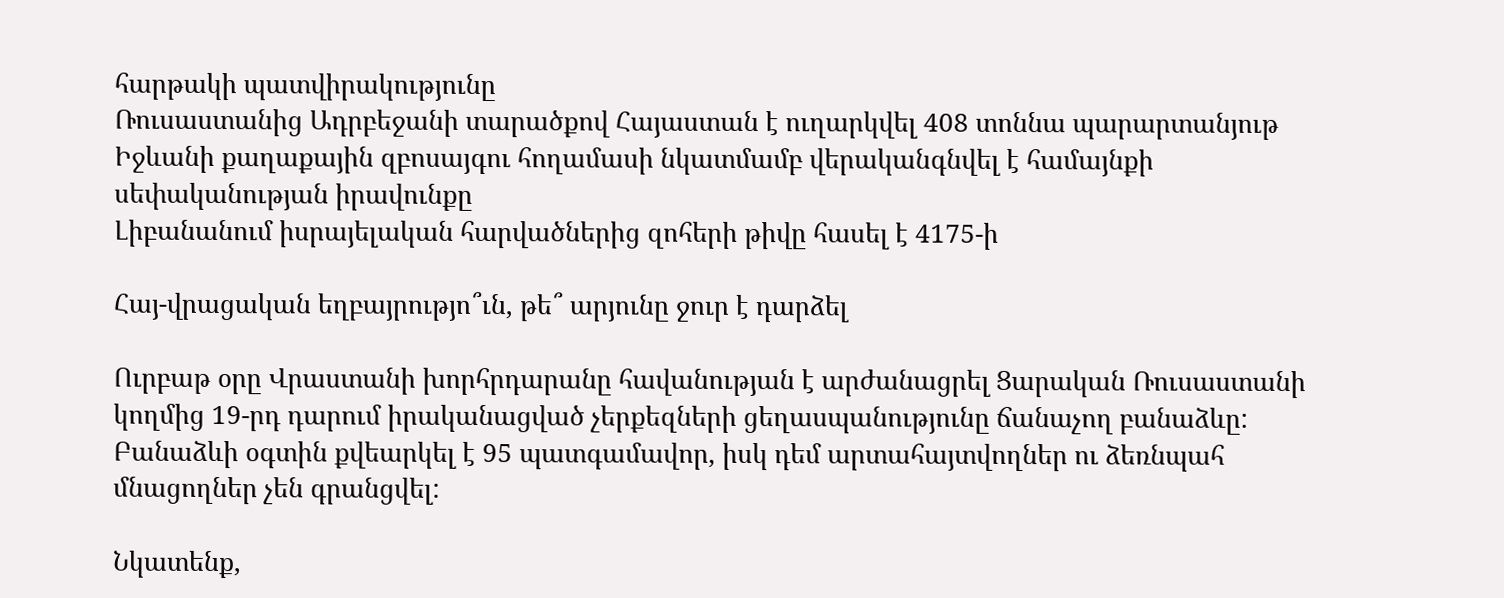հարթակի պատվիրակությունը
Ռուսաստանից Ադրբեջանի տարածքով Հայաստան է ուղարկվել 408 տոննա պարարտանյութ
Իջևանի քաղաքային զբոսայգու հողամասի նկատմամբ վերականգնվել է համայնքի սեփականության իրավունքը
Լիբանանում իսրայելական հարվածներից զոհերի թիվը հասել է 4175-ի

Հայ-վրացական եղբայրությո՞ւն, թե՞ արյունը ջուր է դարձել

Ուրբաթ օրը Վրաստանի խորհրդարանը հավանության է արժանացրել Ցարական Ռուսաստանի կողմից 19-րդ դարում իրականացված չերքեզների ցեղասպանությունը ճանաչող բանաձևը: Բանաձևի օգտին քվեարկել է 95 պատգամավոր, իսկ դեմ արտահայտվողներ ու ձեռնպահ մնացողներ չեն գրանցվել:

Նկատենք,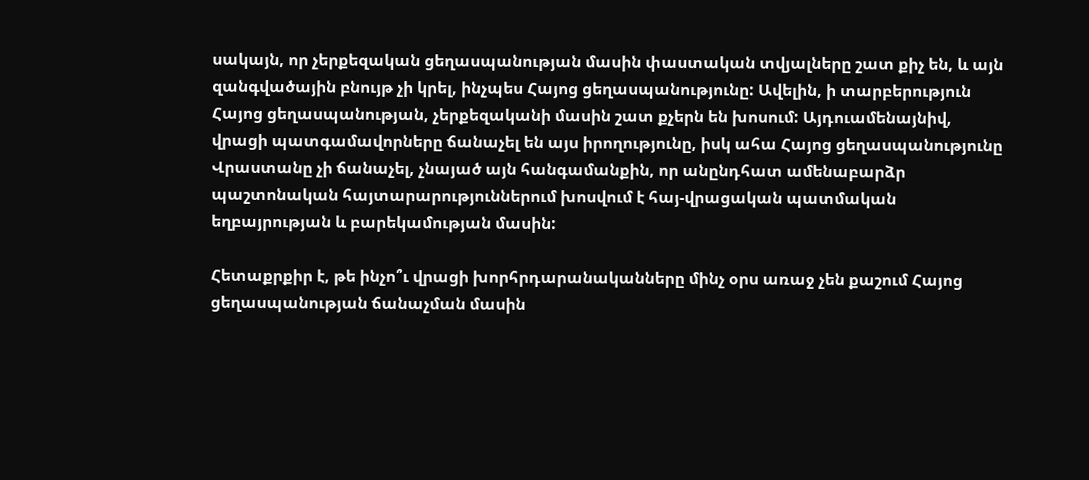սակայն, որ չերքեզական ցեղասպանության մասին փաստական տվյալները շատ քիչ են, և այն զանգվածային բնույթ չի կրել, ինչպես Հայոց ցեղասպանությունը: Ավելին, ի տարբերություն Հայոց ցեղասպանության, չերքեզականի մասին շատ քչերն են խոսում: Այդուամենայնիվ, վրացի պատգամավորները ճանաչել են այս իրողությունը, իսկ ահա Հայոց ցեղասպանությունը Վրաստանը չի ճանաչել, չնայած այն հանգամանքին, որ անընդհատ ամենաբարձր պաշտոնական հայտարարություններում խոսվում է հայ-վրացական պատմական եղբայրության և բարեկամության մասին:

Հետաքրքիր է, թե ինչո՞ւ վրացի խորհրդարանականները մինչ օրս առաջ չեն քաշում Հայոց ցեղասպանության ճանաչման մասին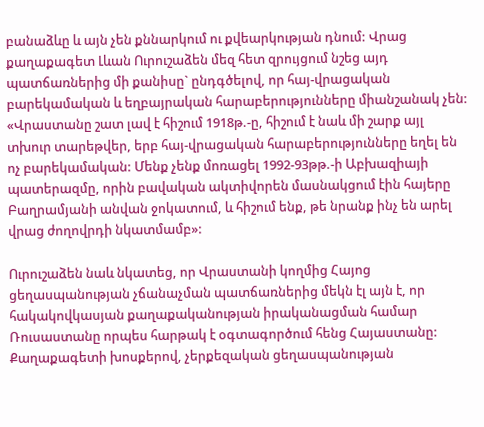բանաձևը և այն չեն քննարկում ու քվեարկության դնում: Վրաց քաղաքագետ Լևան Ուրուշաձեն մեզ հետ զրույցում նշեց այդ պատճառներից մի քանիսը` ընդգծելով, որ հայ-վրացական բարեկամական և եղբայրական հարաբերությունները միանշանակ չեն: «Վրաստանը շատ լավ է հիշում 1918թ.-ը, հիշում է նաև մի շարք այլ տխուր տարեթվեր, երբ հայ-վրացական հարաբերությունները եղել են ոչ բարեկամական: Մենք չենք մոռացել 1992-93թթ.-ի Աբխազիայի պատերազմը, որին բավական ակտիվորեն մասնակցում էին հայերը Բաղրամյանի անվան ջոկատում, և հիշում ենք, թե նրանք ինչ են արել վրաց ժողովրդի նկատմամբ»:

Ուրուշաձեն նաև նկատեց, որ Վրաստանի կողմից Հայոց ցեղասպանության չճանաչման պատճառներից մեկն էլ այն է, որ հակակովկասյան քաղաքականության իրականացման համար Ռուսաստանը որպես հարթակ է օգտագործում հենց Հայաստանը: Քաղաքագետի խոսքերով, չերքեզական ցեղասպանության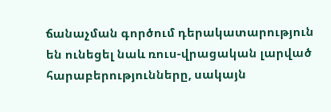ճանաչման գործում դերակատարություն են ունեցել նաև ռուս-վրացական լարված հարաբերությունները, սակայն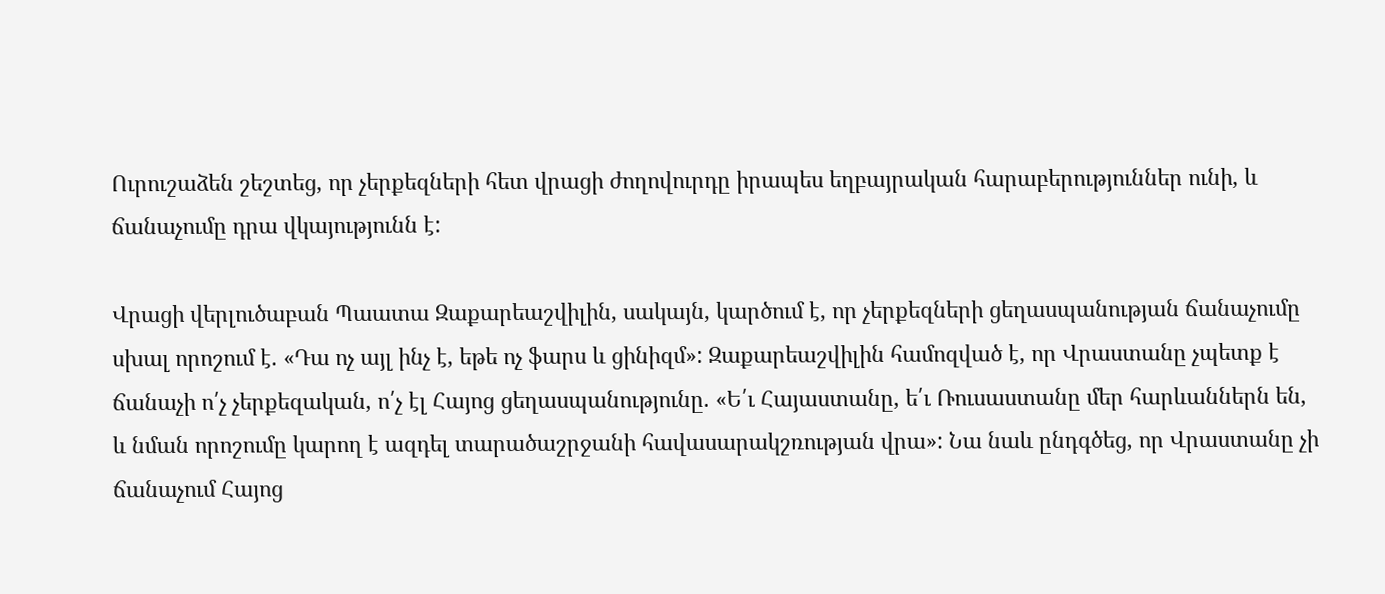Ուրուշաձեն շեշտեց, որ չերքեզների հետ վրացի ժողովուրդը իրապես եղբայրական հարաբերություններ ունի, և ճանաչումը դրա վկայությունն է:

Վրացի վերլուծաբան Պաատա Զաքարեաշվիլին, սակայն, կարծում է, որ չերքեզների ցեղասպանության ճանաչումը սխալ որոշում է. «Դա ոչ այլ ինչ է, եթե ոչ ֆարս և ցինիզմ»: Զաքարեաշվիլին համոզված է, որ Վրաստանը չպետք է ճանաչի ո՛չ չերքեզական, ո՛չ էլ Հայոց ցեղասպանությունը. «Ե՛ւ Հայաստանը, ե՛ւ Ռուսաստանը մեր հարևաններն են, և նման որոշումը կարող է ազդել տարածաշրջանի հավասարակշռության վրա»: Նա նաև ընդգծեց, որ Վրաստանը չի ճանաչում Հայոց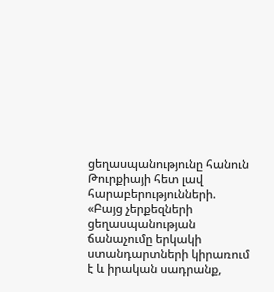ցեղասպանությունը հանուն Թուրքիայի հետ լավ հարաբերությունների. «Բայց չերքեզների ցեղասպանության ճանաչումը երկակի ստանդարտների կիրառում է և իրական սադրանք,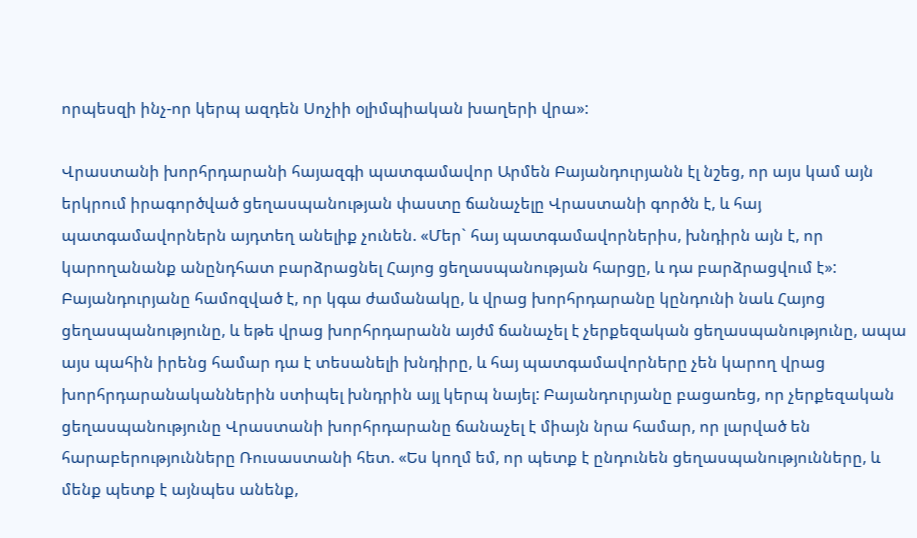որպեսզի ինչ-որ կերպ ազդեն Սոչիի օլիմպիական խաղերի վրա»:

Վրաստանի խորհրդարանի հայազգի պատգամավոր Արմեն Բայանդուրյանն էլ նշեց, որ այս կամ այն երկրում իրագործված ցեղասպանության փաստը ճանաչելը Վրաստանի գործն է, և հայ պատգամավորներն այդտեղ անելիք չունեն. «Մեր` հայ պատգամավորներիս, խնդիրն այն է, որ կարողանանք անընդհատ բարձրացնել Հայոց ցեղասպանության հարցը, և դա բարձրացվում է»: Բայանդուրյանը համոզված է, որ կգա ժամանակը, և վրաց խորհրդարանը կընդունի նաև Հայոց ցեղասպանությունը, և եթե վրաց խորհրդարանն այժմ ճանաչել է չերքեզական ցեղասպանությունը, ապա այս պահին իրենց համար դա է տեսանելի խնդիրը, և հայ պատգամավորները չեն կարող վրաց խորհրդարանականներին ստիպել խնդրին այլ կերպ նայել: Բայանդուրյանը բացառեց, որ չերքեզական ցեղասպանությունը Վրաստանի խորհրդարանը ճանաչել է միայն նրա համար, որ լարված են հարաբերությունները Ռուսաստանի հետ. «Ես կողմ եմ, որ պետք է ընդունեն ցեղասպանությունները, և մենք պետք է այնպես անենք,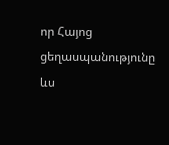որ Հայոց ցեղասպանությունը ևս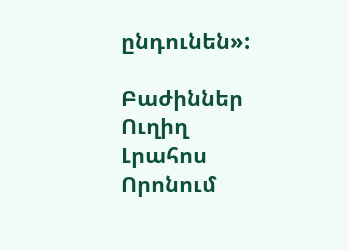ընդունեն»:

Բաժիններ
Ուղիղ
Լրահոս
Որոնում